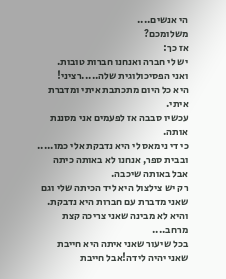הי אנשים....
משלומכם?
אז כך:
יש לי חברה ואנחנו חברות טובות.
ואני הפסיכולוגית שלה.....רציני!
היא כל היום מתכתבת איתי ומדברת איתי.
עכשיו סבבה אז לפעמים אני מסננת אותה.
כי די נימאס לי היא נדבקת אלי כמו.....
ובבית ספר, אנחנו לא באותה כיתה אבל באותה שיכבה.
רק יש צילצול היא ליד הכיתה שלי וגם שאני מדברת עם חברות היא נדבקת.
והיא לא מבינה שאני צריכה קצת מרחב....
בכל שיעור שאני איתה היא חייבת שאני יהיה לידה!אבל חייבת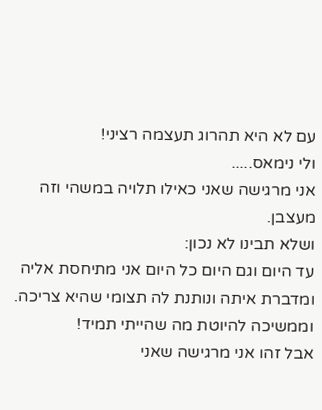עם לא היא תהרוג תעצמה רציני!
ולי נימאס.....
אני מרגישה שאני כאילו תלויה במשהי וזה מעצבן.
ושלא תבינו לא נכון:
עד היום וגם היום כל היום אני מתיחסת אליה ומדברת איתה ונותנת לה תצומי שהיא צריכה.
וממשיכה להיוטת מה שהייתי תמיד!
אבל זהו אני מרגישה שאני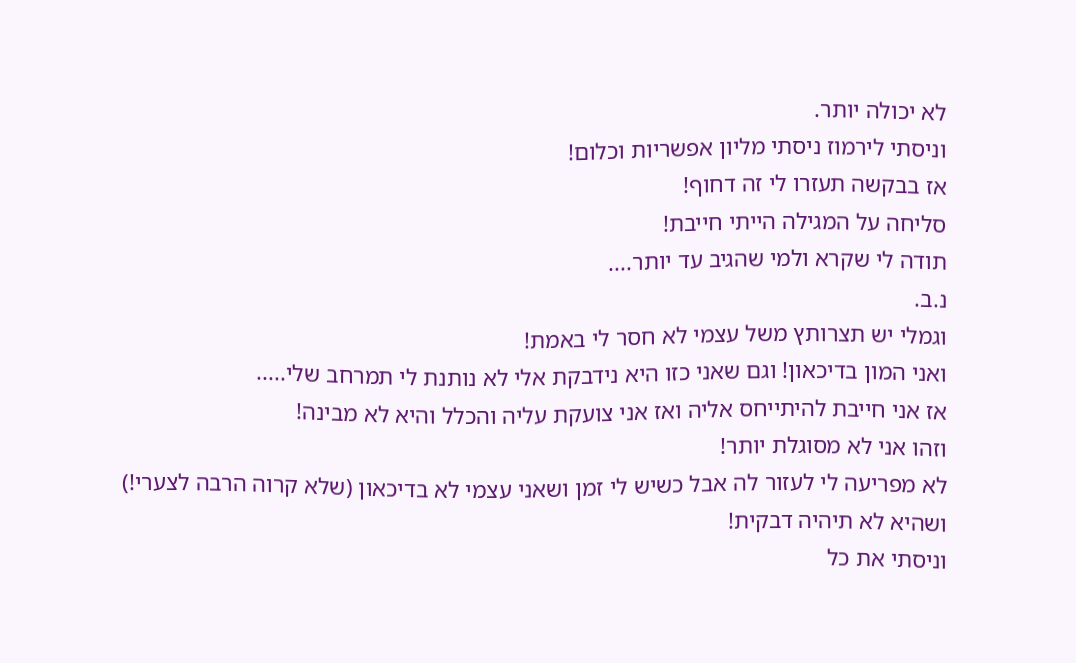לא יכולה יותר.
וניסתי לירמוז ניסתי מליון אפשריות וכלום!
אז בבקשה תעזרו לי זה דחוף!
סליחה על המגילה הייתי חייבת!
תודה לי שקרא ולמי שהגיב עד יותר....
נ.ב.
וגמלי יש תצרותץ משל עצמי לא חסר לי באמת!
ואני המון בדיכאון! וגם שאני כזו היא נידבקת אלי לא נותנת לי תמרחב שלי.....
אז אני חייבת להיתייחס אליה ואז אני צועקת עליה והכלל והיא לא מבינה!
וזהו אני לא מסוגלת יותר!
לא מפריעה לי לעזור לה אבל כשיש לי זמן ושאני עצמי לא בדיכאון (שלא קרוה הרבה לצערי!)
ושהיא לא תיהיה דבקית!
וניסתי את כל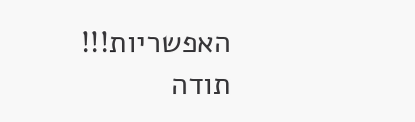האפשריות!!!
תודה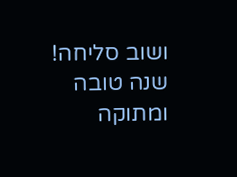ושוב סליחה!
שנה טובה ומתוקה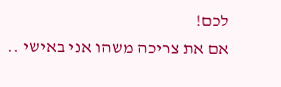לכם!
אם את צריכה משהו אני באישי ..